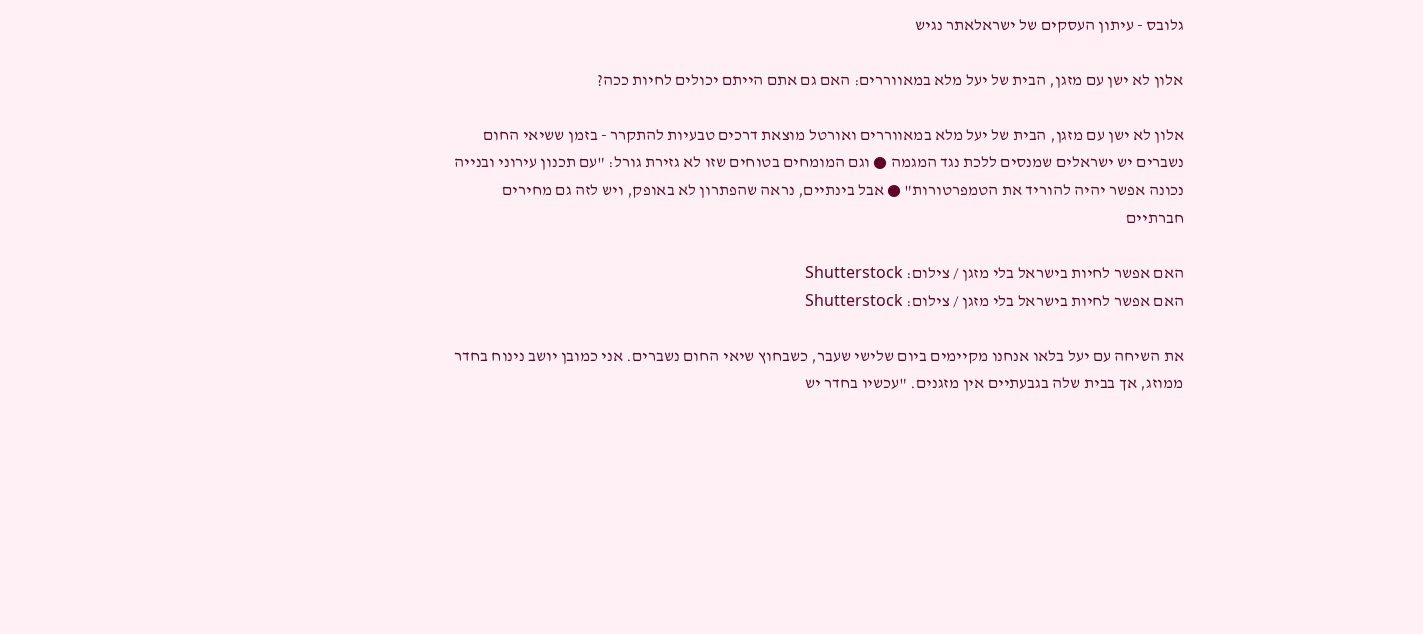גלובס - עיתון העסקים של ישראלאתר נגיש

אלון לא ישן עם מזגן, הבית של יעל מלא במאווררים: האם גם אתם הייתם יכולים לחיות ככה?

אלון לא ישן עם מזגן, הבית של יעל מלא במאווררים ואורטל מוצאת דרכים טבעיות להתקרר - בזמן ששיאי החום נשברים יש ישראלים שמנסים ללכת נגד המגמה ● וגם המומחים בטוחים שזו לא גזירת גורל: "עם תכנון עירוני ובנייה נכונה אפשר יהיה להוריד את הטמפרטורות" ● אבל בינתיים, נראה שהפתרון לא באופק, ויש לזה גם מחירים חברתיים

האם אפשר לחיות בישראל בלי מזגן / צילום: Shutterstock
האם אפשר לחיות בישראל בלי מזגן / צילום: Shutterstock

את השיחה עם יעל בלאו אנחנו מקיימים ביום שלישי שעבר, כשבחוץ שיאי החום נשברים. אני כמובן יושב נינוח בחדר ממוזג, אך בבית שלה בגבעתיים אין מזגנים. "עכשיו בחדר יש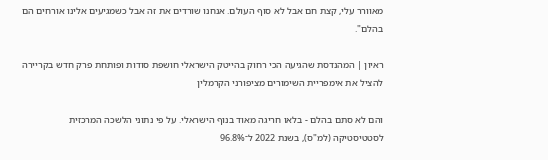מאוורר עלי, קצת חם אבל לא סוף העולם. אנחנו שורדים את זה אבל כשמגיעים אלינו אורחים הם בהלם".

ראיון | המהנדסת שהגיעה הכי רחוק בהייטק הישראלי חושפת סודות ופותחת פרק חדש בקריירה
להציל את אימפריית השימורים מציפורני הקרמלין

והם לא סתם בהלם - בלאו חריגה מאוד בנוף הישראלי. על פי נתוני הלשכה המרכזית לסטטיסטיקה (למ"ס), בשנת 2022 ל־96.8%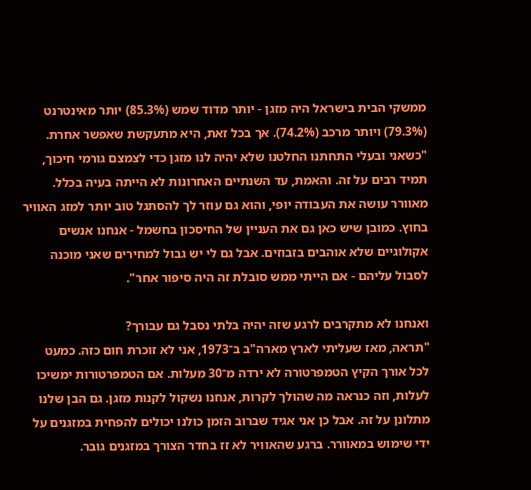ממשקי הבית בישראל היה מזגן - יותר מדוד שמש (85.3%) יותר מאינטרנט (79.3%) ויותר מרכב (74.2%). אך בכל זאת, היא מתעקשת שאפשר אחרת. "כשאני ובעלי התחתנו החלטנו שלא יהיה לנו מזגן כדי לצמצם גורמי חיכוך, תמיד רבים על זה. והאמת, עד השנתיים האחרונות לא הייתה בעיה בכלל. מאוורר עושה את העבודה יופי, והוא גם עוזר לך להסתגל טוב יותר למזג האוויר בחוץ. כמובן שיש כאן גם את העניין של החיסכון בחשמל - אנחנו אנשים אקולוגיים שלא אוהבים בזבוזים. אבל גם לי יש גבול למחירים שאני מוכנה לסבול עליהם - אם הייתי ממש סובלת זה היה סיפור אחר".

ואנחנו לא מתקרבים לרגע שזה יהיה בלתי נסבל גם עבורך?
"תראה, מאז שעליתי לארץ מארה"ב ב־1973, אני לא זוכרת חום כזה. כמעט לכל אורך הקיץ הטמפרטורה לא ירדה מ־30 מעלות. אם הטמפרטורות ימשיכו לעלות, וזה כנראה מה שהולך לקרות, אנחנו נשקול לקנות מזגן. גם הבן שלנו מתלונן על זה. אבל כן אני אגיד שברוב הזמן כולנו יכולים להפחית במזגנים על ידי שימוש במאוורר. ברגע שהאוויר לא זז בחדר הצורך במזגנים גובר.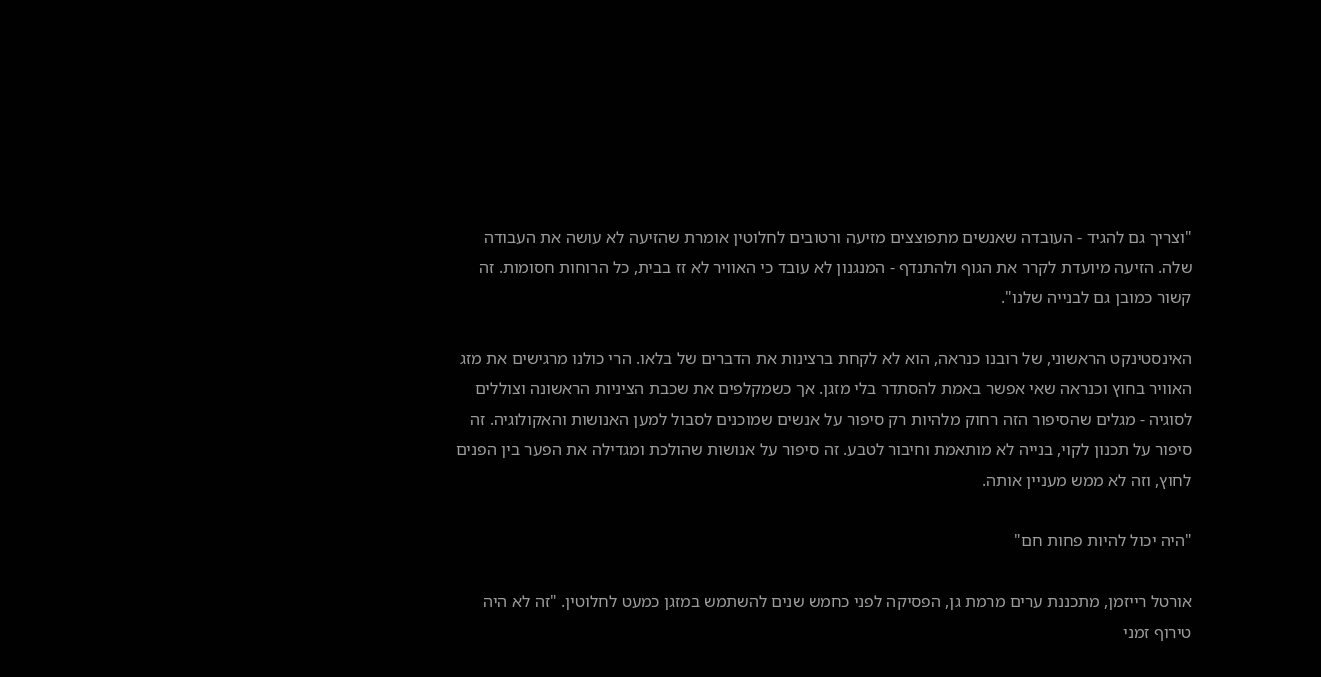"וצריך גם להגיד - העובדה שאנשים מתפוצצים מזיעה ורטובים לחלוטין אומרת שהזיעה לא עושה את העבודה שלה. הזיעה מיועדת לקרר את הגוף ולהתנדף - המנגנון לא עובד כי האוויר לא זז בבית, כל הרוחות חסומות. זה קשור כמובן גם לבנייה שלנו".

האינסטינקט הראשוני, של רובנו כנראה, הוא לא לקחת ברצינות את הדברים של בלאו. הרי כולנו מרגישים את מזג האוויר בחוץ וכנראה שאי אפשר באמת להסתדר בלי מזגן. אך כשמקלפים את שכבת הציניות הראשונה וצוללים לסוגיה - מגלים שהסיפור הזה רחוק מלהיות רק סיפור על אנשים שמוכנים לסבול למען האנושות והאקולוגיה. זה סיפור על תכנון לקוי, בנייה לא מותאמת וחיבור לטבע. זה סיפור על אנושות שהולכת ומגדילה את הפער בין הפנים לחוץ, וזה לא ממש מעניין אותה.

"היה יכול להיות פחות חם"

אורטל רייזמן, מתכננת ערים מרמת גן, הפסיקה לפני כחמש שנים להשתמש במזגן כמעט לחלוטין. "זה לא היה טירוף זמני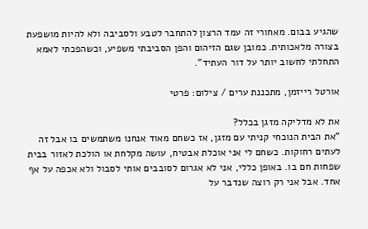שהגיע בבום. מאחורי זה עמד הרצון להתחבר לטבע ולסביבה ולא להיות מושפעת בצורה מלאכותית. כמובן שגם הזיהום והפן הסביבתי משפיע, וכשהפכתי לאמא התחלתי לחשוב יותר על דור העתיד".

אורטל רייזמן, מתכננת ערים / צילום: פרטי

את לא מדליקה מזגן בכלל?
"את הבית הנוכחי קניתי עם מזגן, אז כשחם מאוד אנחנו משתמשים בו אבל זה לעתים רחוקות. כשחם לי אני אוכלת אבטיח, עושה מקלחת או הולכת לאזור בבית שפחות חם בו. באופן כללי, אני לא אגרום לסובבים אותי לסבול ולא אכפה על אף אחד. אבל אני רק רוצה שנדבר על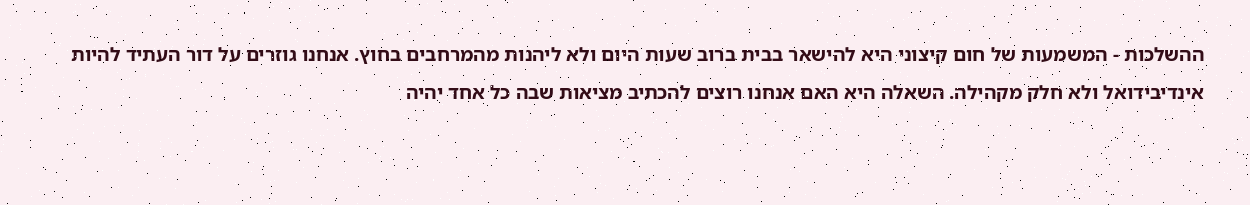ההשלכות - המשמעות של חום קיצוני היא להישאר בבית ברוב שעות היום ולא ליהנות מהמרחבים בחוץ. אנחנו גוזרים על דור העתיד להיות אינדיבידואל ולא חלק מקהילה. השאלה היא האם אנחנו רוצים להכתיב מציאות שבה כל אחד יהיה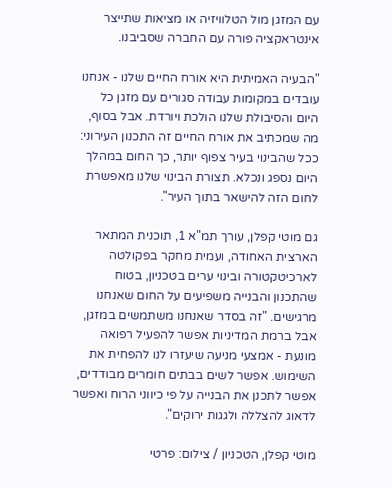עם המזגן מול הטלוויזיה או מציאות שתייצר אינטראקציה פורה עם החברה שסביבנו.

"הבעיה האמיתית היא אורח החיים שלנו - אנחנו עובדים במקומות עבודה סגורים עם מזגן כל היום והסיבולת שלנו הולכת ויורדת. אבל בסוף, מה שמכתיב את אורח החיים זה התכנון העירוני: ככל שהבינוי בעיר צפוף יותר, כך החום במהלך היום נספג ונכלא. תצורת הבינוי שלנו מאפשרת לחום הזה להישאר בתוך העיר".

גם מוטי קפלן, עורך תמ"א 1, תוכנית המתאר הארצית האחודה, ועמית מחקר בפקולטה לארכיטקטורה ובינוי ערים בטכניון, בטוח שהתכנון והבנייה משפיעים על החום שאנחנו מרגישים. "זה בסדר שאנחנו משתמשים במזגן, אבל ברמת המדיניות אפשר להפעיל רפואה מונעת - אמצעי מניעה שיעזרו לנו להפחית את השימוש. אפשר לשים בבתים חומרים מבודדים, אפשר לתכנן את הבנייה על פי כיווני הרוח ואפשר לדאוג להצללה ולגגות ירוקים".

מוטי קפלן, הטכניון / צילום: פרטי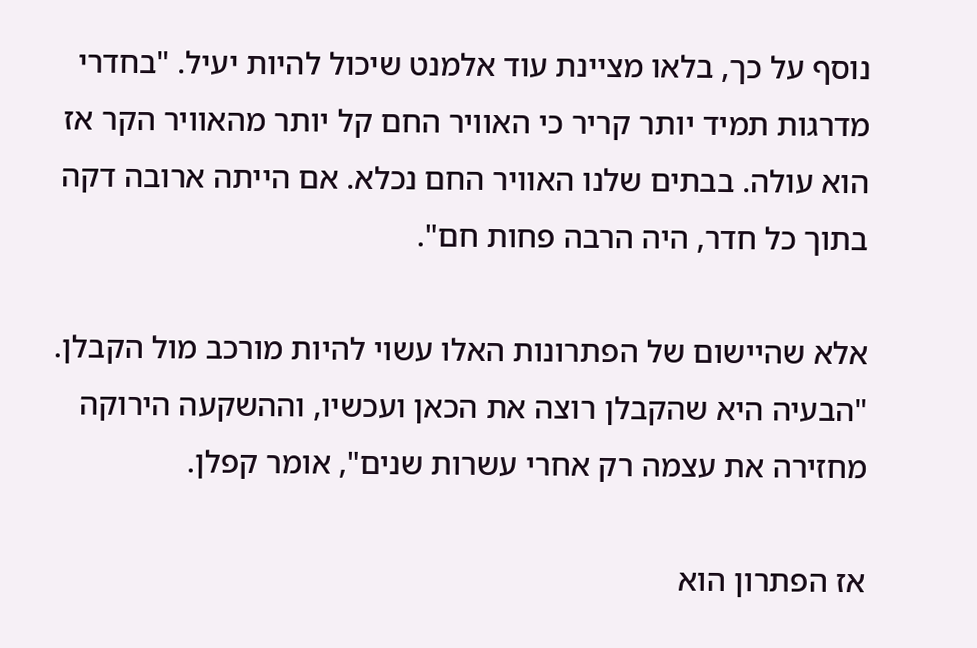נוסף על כך, בלאו מציינת עוד אלמנט שיכול להיות יעיל. "בחדרי מדרגות תמיד יותר קריר כי האוויר החם קל יותר מהאוויר הקר אז הוא עולה. בבתים שלנו האוויר החם נכלא. אם הייתה ארובה דקה בתוך כל חדר, היה הרבה פחות חם".

אלא שהיישום של הפתרונות האלו עשוי להיות מורכב מול הקבלן. "הבעיה היא שהקבלן רוצה את הכאן ועכשיו, וההשקעה הירוקה מחזירה את עצמה רק אחרי עשרות שנים", אומר קפלן.

אז הפתרון הוא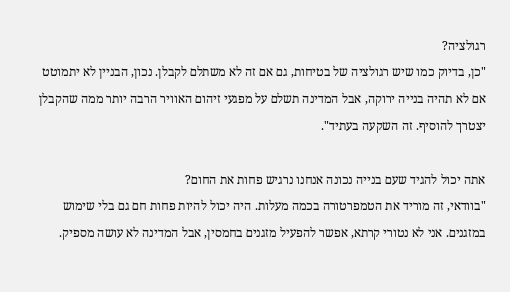רגולציה?
"כן, בדיוק כמו שיש רגולציה של בטיחות, גם אם זה לא משתלם לקבלן. נכון, הבניין לא יתמוטט אם לא תהיה בנייה ירוקה, אבל המדינה תשלם על מפגעי זיהום האוויר הרבה יותר ממה שהקבלן יצטרך להוסיף. זה השקעה בעתיד".

אתה יכול להגיד שעם בנייה נכונה אנחנו נרגיש פחות את החום?
"בוודאי, זה מוריד את הטמפרטורה בכמה מעלות. היה יכול להיות פחות חם גם בלי שימוש במזגנים. אני לא נטורי קרתא, אפשר להפעיל מזגנים בחמסין, אבל המדינה לא עושה מספיק.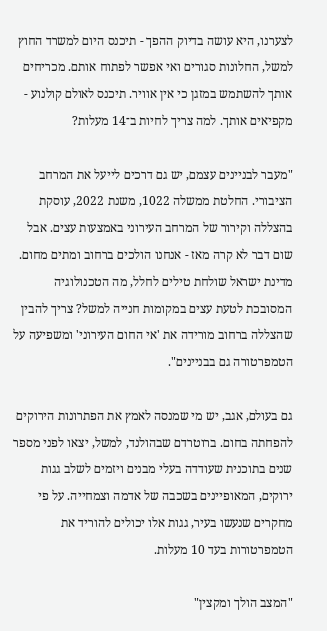לצערנו, היא עושה בדיוק ההפך - תיכנס היום למשרד החוץ למשל, החלונות סגורים ואי אפשר לפתוח אותם. מכריחים אותך להשתמש במזגן כי אין אוויר. תיכנס לאולם קולנוע - מקפיאים אותך. למה צריך לחיות ב־14 מעלות?

"מעבר לבניינים עצמם, יש גם דרכים לייעל את המרחב הציבורי. החלטת ממשלה 1022, משנת 2022, עוסקת בהצללה וקירור של המרחב העירוני באמצעות עצים. אבל שום דבר לא קרה מאז - אנחנו הולכים ברחוב ומתים מחום. מדינת ישראל שולחת טילים לחלל, מה הטכנולוגיה המסובכת לטעת עצים במקומות חנייה למשל? צריך להבין שהצללה ברחוב מורידה את 'אי החום העירוני' ומשפיעה על הטמפרטורה גם בבניינים".

גם בעולם, אגב, יש מי שמנסה לאמץ את הפתרונות הירוקים להפחתה בחום. ברוטרדם שבהולנד, למשל, יצאו לפני מספר שנים בתוכנית שעודדה בעלי מבנים ויזמים לשלב גגות ירוקים, המאופיינים בשכבה של אדמה וצמחייה. על פי מחקרים שנעשו בעיר, גגות אלו יכולים להוריד את הטמפרטורות בעד 10 מעלות.

"המצב הולך ומקצין"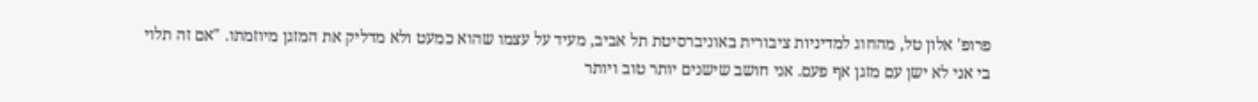פרופ' אלון טל, מהחוג למדיניות ציבורית באוניברסיטת תל אביב, מעיד על עצמו שהוא כמעט ולא מדליק את המזגן מיוזמתו. "אם זה תלוי בי אני לא ישן עם מזגן אף פעם. אני חושב שישנים יותר טוב ויותר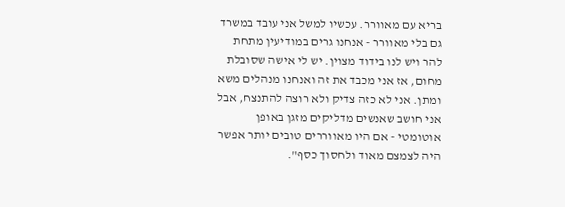בריא עם מאוורר. עכשיו למשל אני עובד במשרד גם בלי מאוורר - אנחנו גרים במודיעין מתחת להר ויש לנו בידוד מצוין. יש לי אישה שסובלת מחום, אז אני מכבד את זה ואנחנו מנהלים משא ומתן. אני לא כזה צדיק ולא רוצה להתנצח, אבל אני חושב שאנשים מדליקים מזגן באופן אוטומטי - אם היו מאווררים טובים יותר אפשר היה לצמצם מאוד ולחסוך כסף".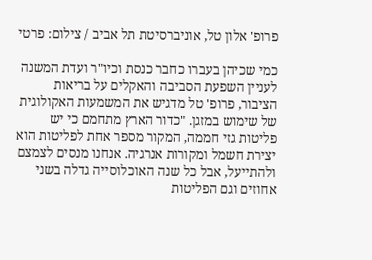פרופ' אלון טל, אוניברסיטת תל אביב / צילום: פרטי

כמי שכיהן בעברו כחבר כנסת וכיו"ר ועדת המשנה לעניין השפעת הסביבה והאקלים על בריאות הציבור, פרופ' טל מדגיש את המשמעות האקולוגית של שימוש במזגן. "כדור הארץ מתחמם כי יש פליטות גזי חממה, המקור מספר אחת לפליטות הוא יצירת חשמל ומקורות אנרגיה. אנחנו מנסים לצמצם ולהתייעל, אבל כל שנה האוכלוסייה גדלה בשני אחוזים וגם הפליטות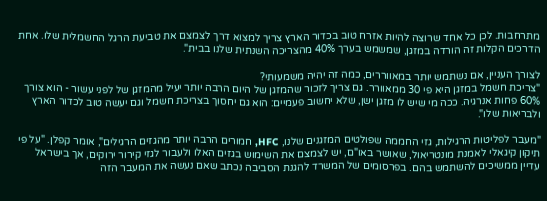מתרחבות. לכן כל אחד שרוצה להיות אזרח טוב בכדור הארץ צריך למצוא דרך לצמצם את טביעת הרגל החשמלית שלו. אחת הדרכים הקלות זה הורדה במזגן, שמשמש בערך 40% מהצריכה השנתית שלנו בבית".

לצורך העניין, אם נשתמש יותר במאווררים, כמה זה יהיה משמעותי?
"צריכת חשמל במזגן היא פי 30 ממאוורר. גם צריך לזכור שהמזגן של היום הרבה יותר יעיל מהמזגן של לפני עשור - הוא צורך 60% פחות אנרגיה. ככה מי שיש לו מזגן ישן, שלא יחשוב פעמיים: הוא גם יחסוך בצריכת חשמל וגם יעשה טוב לכדור הארץ ולבריאות שלו".

"מעבר לפליטות הרגילות, גזי החממה שפולטים המזגנים שלנו, HFC, חמורים הרבה יותר מהגזים הרגילים", אומר קפלן. "על פי תיקון קיגאלי לאמנת מונטריאול, שאושר באו"ם, יש לצמצם את השימוש בגזים האלו ולעבור לגזי קירור ירוקים, אך בישראל עדיין ממשיכים להשתמש בהם. בפרסומים של המשרד להגנת הסביבה נכתב שאם נעשה את המעבר הזה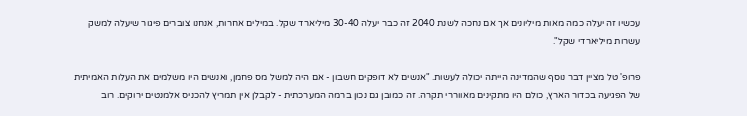עכשיו זה יעלה כמה מאות מיליונים אך אם נחכה לשנת 2040 זה כבר יעלה 30-40 מיליארד שקל. במילים אחרות, אנחנו צוברים פיגור שיעלה למשק עשרות מיליארדי שקל".

פרופ' טל מציין דבר נוסף שהמדינה הייתה יכולה לעשות. "אנשים לא דופקים חשבון - אם היה למשל מס פחמן, ואנשים היו משלמים את העלות האמיתית של הפגיעה בכדור הארץ, כולם היו מתקינים מאווררי תקרה. זה כמובן גם נכון ברמה המערכתית - לקבלן אין תמריץ להכניס אלמנטים ירוקים. רוב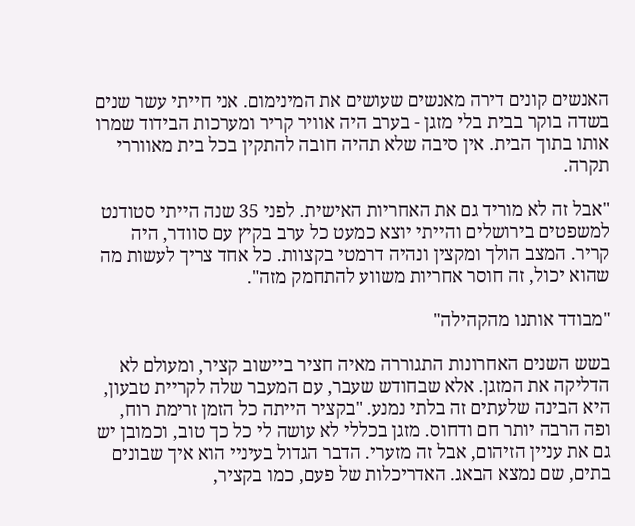האנשים קונים דירה מאנשים שעושים את המינימום. אני חייתי עשר שנים בשדה בוקר בבית בלי מזגן - בערב היה אוויר קריר ומערכות הבידוד שמרו אותו בתוך הבית. אין סיבה שלא תהיה חובה להתקין בכל בית מאווררי תקרה.

"אבל זה לא מוריד גם את האחריות האישית. לפני 35 שנה הייתי סטודנט למשפטים בירושלים והייתי יוצא כמעט כל ערב בקיץ עם סוודר, היה קריר. המצב הולך ומקצין ונהיה דרמטי בקצוות. כל אחד צריך לעשות מה שהוא יכול, זה חוסר אחריות משווע להתחמק מזה".

"מבודד אותנו מהקהילה"

בשש השנים האחרונות התגוררה מאיה חציר ביישוב קציר, ומעולם לא הדליקה את המזגן. אלא שבחודש שעבר, עם המעבר שלה לקריית טבעון, היא הבינה שלעתים זה בלתי נמנע. "בקציר הייתה כל הזמן זרימת רוח, ופה הרבה יותר חם ודחוס. מזגן בכללי לא עושה לי כל כך טוב, וכמובן יש גם את עניין הזיהום, אבל זה מזערי. הדבר הגדול בעיניי הוא איך שבונים בתים, שם נמצא הבאג. האדריכלות של פעם, כמו בקציר,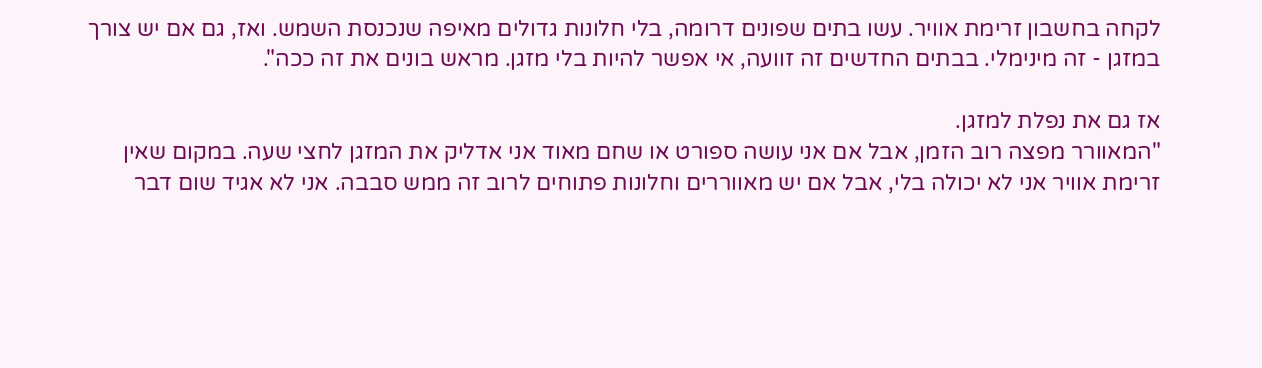לקחה בחשבון זרימת אוויר. עשו בתים שפונים דרומה, בלי חלונות גדולים מאיפה שנכנסת השמש. ואז, גם אם יש צורך במזגן - זה מינימלי. בבתים החדשים זה זוועה, אי אפשר להיות בלי מזגן. מראש בונים את זה ככה".

אז גם את נפלת למזגן.
"המאוורר מפצה רוב הזמן, אבל אם אני עושה ספורט או שחם מאוד אני אדליק את המזגן לחצי שעה. במקום שאין זרימת אוויר אני לא יכולה בלי, אבל אם יש מאווררים וחלונות פתוחים לרוב זה ממש סבבה. אני לא אגיד שום דבר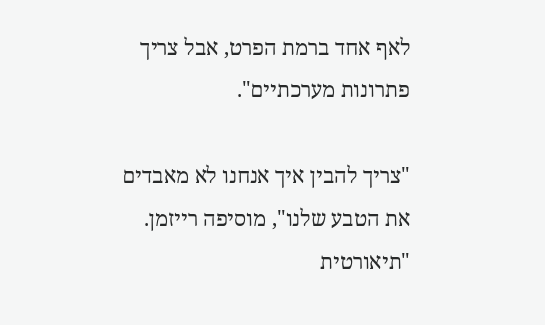לאף אחד ברמת הפרט, אבל צריך פתרונות מערכתיים".

"צריך להבין איך אנחנו לא מאבדים את הטבע שלנו", מוסיפה רייזמן. "תיאורטית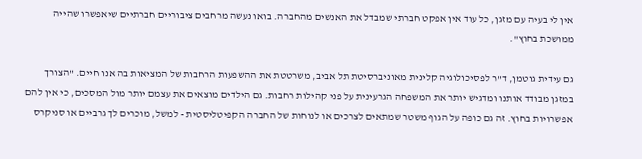אין לי בעיה עם מזגן, כל עוד אין אפקט חברתי שמבדל את האנשים מהחברה. בואו נעשה מרחבים ציבוריים חברתיים שיאפשרו שהייה ממושכת בחוץ".

גם עידית גוטמן, ד"ר לפסיכולוגיה קלינית מאוניברסיטת תל אביב, משרטטת את ההשפעות הרחבות של המציאות בה אנו חיים. "הצורך במזגן מבודד אותנו ומדגיש יותר את המשפחה הגרעינית על פני קהילות רחבות. גם הילדים מוצאים את עצמם יותר מול המסכים, כי אין להם אפשרויות בחוץ. זה גם כופה על הגוף משטר שמתאים לצרכים או לנוחות של החברה הקפיטליסטית - למשל, מוכרים לך גרביים או סניקרס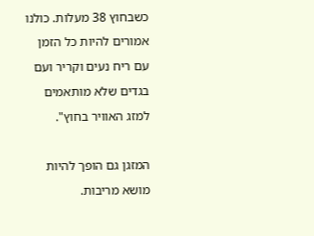כשבחוץ 38 מעלות. כולנו אמורים להיות כל הזמן עם ריח נעים וקריר ועם בגדים שלא מותאמים למזג האוויר בחוץ".

המזגן גם הופך להיות מושא מריבות.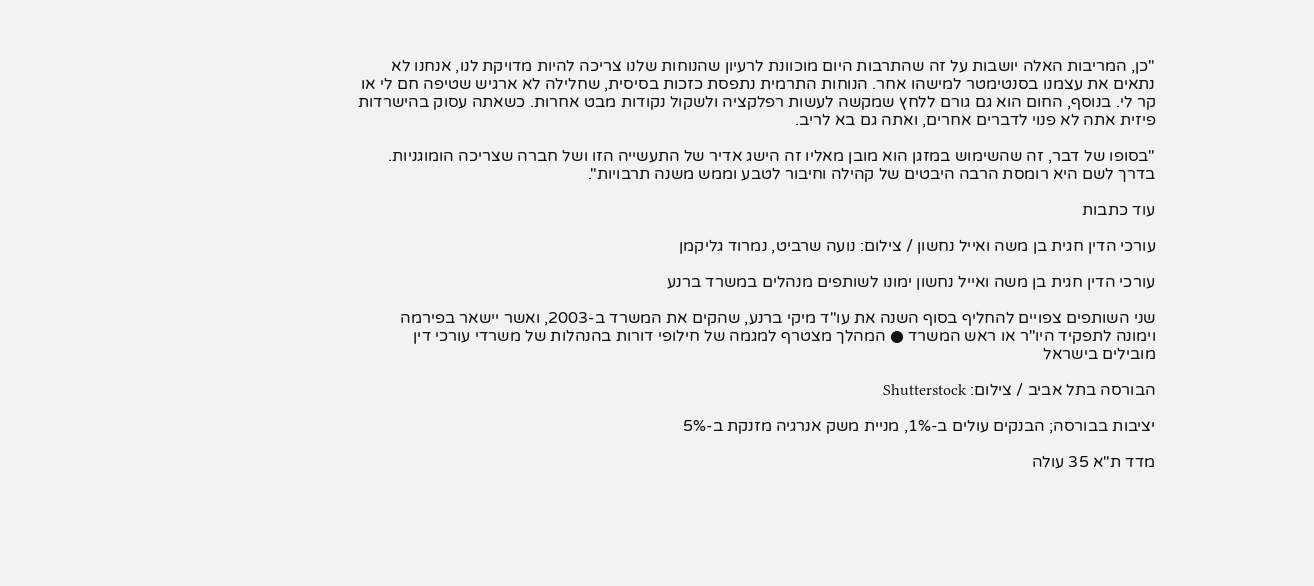"כן, המריבות האלה יושבות על זה שהתרבות היום מוכוונת לרעיון שהנוחות שלנו צריכה להיות מדויקת לנו, אנחנו לא נתאים את עצמנו בסנטימטר למישהו אחר. הנוחות התרמית נתפסת כזכות בסיסית, שחלילה לא ארגיש שטיפה חם לי או קר לי. בנוסף, החום הוא גם גורם ללחץ שמקשה לעשות רפלקציה ולשקול נקודות מבט אחרות. כשאתה עסוק בהישרדות פיזית אתה לא פנוי לדברים אחרים, ואתה גם בא לריב.

"בסופו של דבר, זה שהשימוש במזגן הוא מובן מאליו זה הישג אדיר של התעשייה הזו ושל חברה שצריכה הומוגניות. בדרך לשם היא רומסת הרבה היבטים של קהילה וחיבור לטבע וממש משנה תרבויות".

עוד כתבות

עורכי הדין חגית בן משה ואייל נחשון / צילום: נועה שרביט, נמרוד גליקמן

עורכי הדין חגית בן משה ואייל נחשון ימונו לשותפים מנהלים במשרד ברנע

שני השותפים צפויים להחליף בסוף השנה את עו"ד מיקי ברנע, שהקים את המשרד ב-2003, ואשר יישאר בפירמה וימונה לתפקיד היו"ר או ראש המשרד ● המהלך מצטרף למגמה של חילופי דורות בהנהלות של משרדי עורכי דין מובילים בישראל

הבורסה בתל אביב / צילום: Shutterstock

יציבות בבורסה; הבנקים עולים ב-1%, מניית משק אנרגיה מזנקת ב-5%

מדד ת"א 35 עולה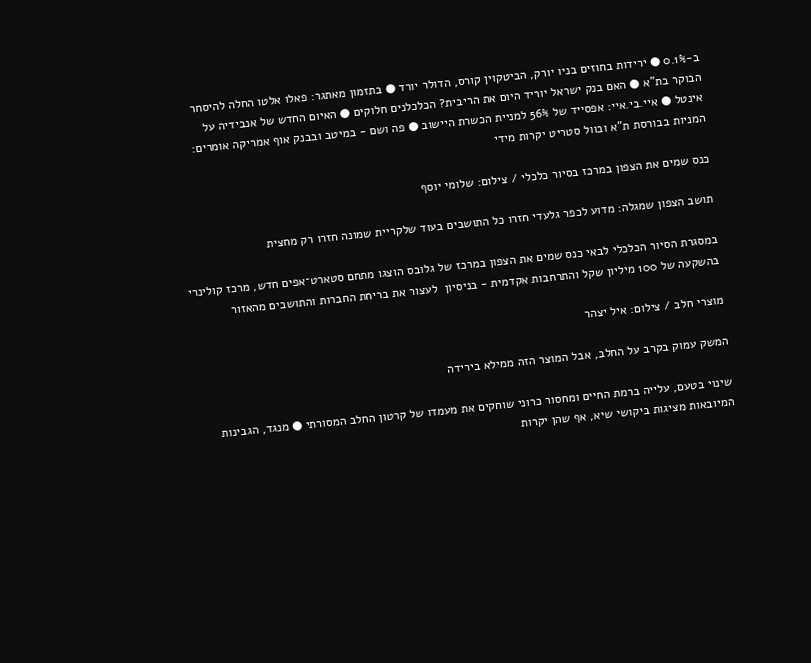ב-0.1% ● ירידות בחוזים בניו יורק, הביטקוין קורס, הדולר יורד ● בתזמון מאתגר: פאלו אלטו החלה להיסחר הבוקר בת"א ● האם בנק ישראל יוריד היום את הריבית? הכלכלנים חלוקים ● האיום החדש של אנבידיה על אינטל ● איי.בי.איי: אפסייד של 56% למניית הכשרת היישוב ● פה ושם - במיטב ובבנק אוף אמריקה אומרים: המניות בבורסת ת"א ובוול סטריט יקרות מידי

כנס שמים את הצפון במרכז בסיור כלכלי / צילום: שלומי יוסף

תושב הצפון שמגלה: מדוע לכפר גלעדי חזרו כל התושבים בעוד שלקריית שמונה חזרו רק מחצית

במסגרת הסיור הכלכלי לבאי כנס שמים את הצפון במרכז של גלובס הוצגו מתחם סטארט־אפים חדש, מרכז קולינרי בהשקעה של 100 מיליון שקל והתרחבות אקדמית - בניסיון  לעצור את בריחת החברות והתושבים מהאזור

מוצרי חלב / צילום: איל יצהר

המשק עמוק בקרב על החלב, אבל המוצר הזה ממילא בירידה

שינוי בטעם, עלייה ברמת החיים ומחסור כרוני שוחקים את מעמדו של קרטון החלב המסורתי ● מנגד, הגבינות המיובאות מציגות ביקושי שיא, אף שהן יקרות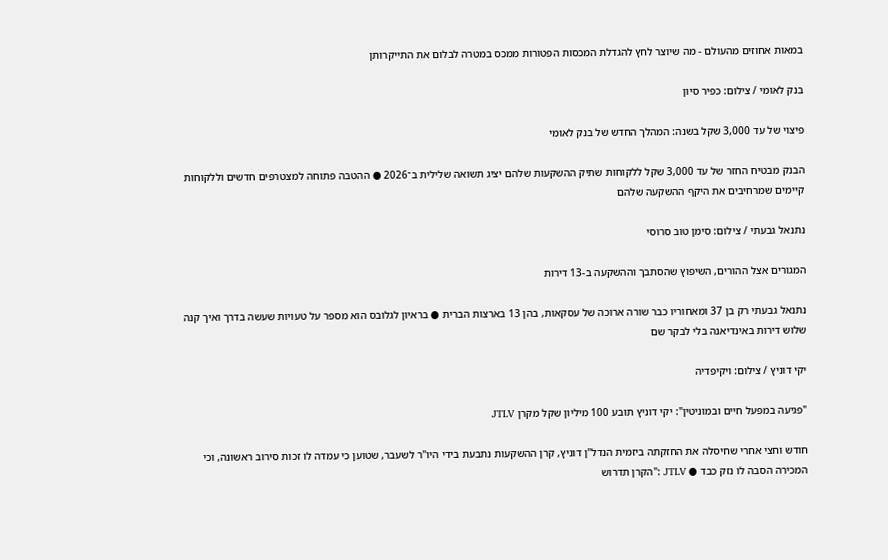במאות אחוזים מהעולם - מה שיוצר לחץ להגדלת המכסות הפטורות ממכס במטרה לבלום את התייקרותן

בנק לאומי / צילום: כפיר סיון

פיצוי של עד 3,000 שקל בשנה: המהלך החדש של בנק לאומי

הבנק מבטיח החזר של עד 3,000 שקל ללקוחות שתיק ההשקעות שלהם יציג תשואה שלילית ב־2026 ● ההטבה פתוחה למצטרפים חדשים וללקוחות קיימים שמרחיבים את היקף ההשקעה שלהם

נתנאל גבעתי / צילום: סימן טוב סרוסי

המגורים אצל ההורים, השיפוץ שהסתבך וההשקעה ב-13 דירות

נתנאל גבעתי רק בן 37 ומאחוריו כבר שורה ארוכה של עסקאות, בהן 13 בארצות הברית ● בראיון לגלובס הוא מספר על טעויות שעשה בדרך ואיך קנה שלוש דירות באינדיאנה בלי לבקר שם

יקי דוניץ / צילום: ויקיפדיה

"פגיעה במפעל חיים ובמוניטין": יקי דוניץ תובע 100 מיליון שקל מקרן JTLV

חודש וחצי אחרי שחיסלה את החזקתה ביזמית הנדל"ן דוניץ, קרן ההשקעות נתבעת בידי היו"ר לשעבר, שטוען כי עמדה לו זכות סירוב ראשונה, וכי המכירה הסבה לו נזק כבד ● JTLV :"הקרן תדרוש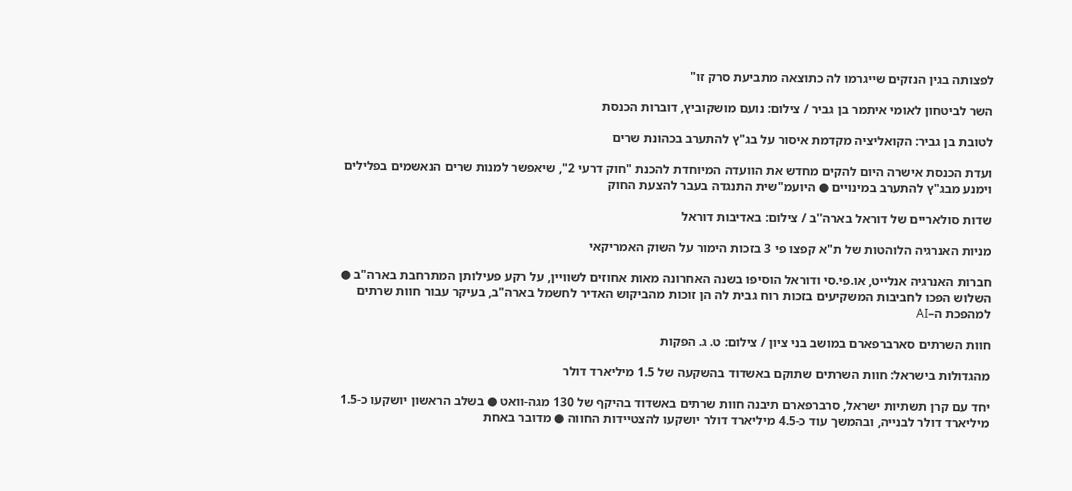לפצותה בגין הנזקים שייגרמו לה כתוצאה מתביעת סרק זו"

השר לביטחון לאומי איתמר בן גביר / צילום: נועם מושקוביץ, דוברות הכנסת

לטובת בן גביר: הקואליציה מקדמת איסור על בג"ץ להתערב בכהונת שרים

ועדת הכנסת אישרה היום להקים מחדש את הוועדה המיוחדת להכנת "חוק דרעי 2", שיאפשר למנות שרים הנאשמים בפלילים וימנע מבג"ץ להתערב במינויים ● היועמ"שית התנגדה בעבר להצעת החוק

שדות סולאריים של דוראל בארה''ב / צילום: באדיבות דוראל

מניות האנרגיה הלוהטות של ת"א קפצו פי 3 בזכות הימור על השוק האמריקאי

חברות האנרגיה אנלייט, או.פי.סי ודוראל הוסיפו בשנה האחרונה מאות אחוזים לשוויין, על רקע פעילותן המתרחבת בארה"ב ● השלוש הפכו לחביבות המשקיעים בזכות רוח גבית לה הן זוכות מהביקוש האדיר לחשמל בארה"ב, בעיקר עבור חוות שרתים למהפכת ה–AI

חוות השרתים סארברפארם במושב בני ציון / צילום: ט. ג. הפקות

מהגדולות בישראל: חוות השרתים שתוקם באשדוד בהשקעה של 1.5 מיליארד דולר

יחד עם קרן תשתיות ישראל, סרברפארם תיבנה חוות שרתים באשדוד בהיקף של 130 מגה-וואט ● בשלב הראשון יושקעו כ-1.5 מיליארד דולר לבנייה, ובהמשך עוד כ-4.5 מיליארד דולר יושקעו להצטיידות החווה ● מדובר באחת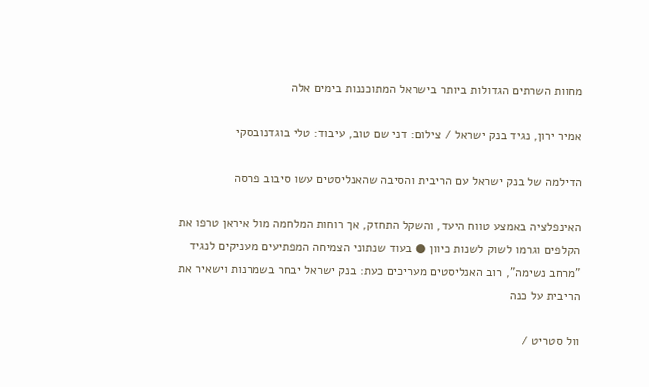מחוות השרתים הגדולות ביותר בישראל המתוכננות בימים אלה

אמיר ירון, נגיד בנק ישראל / צילום: דני שם טוב, עיבוד: טלי בוגדנובסקי

הדילמה של בנק ישראל עם הריבית והסיבה שהאנליסטים עשו סיבוב פרסה

האינפלציה באמצע טווח היעד, והשקל התחזק, אך רוחות המלחמה מול איראן טרפו את הקלפים וגרמו לשוק לשנות כיוון ● בעוד שנתוני הצמיחה המפתיעים מעניקים לנגיד "מרחב נשימה", רוב האנליסטים מעריכים כעת: בנק ישראל יבחר בשמרנות וישאיר את הריבית על כנה

וול סטריט /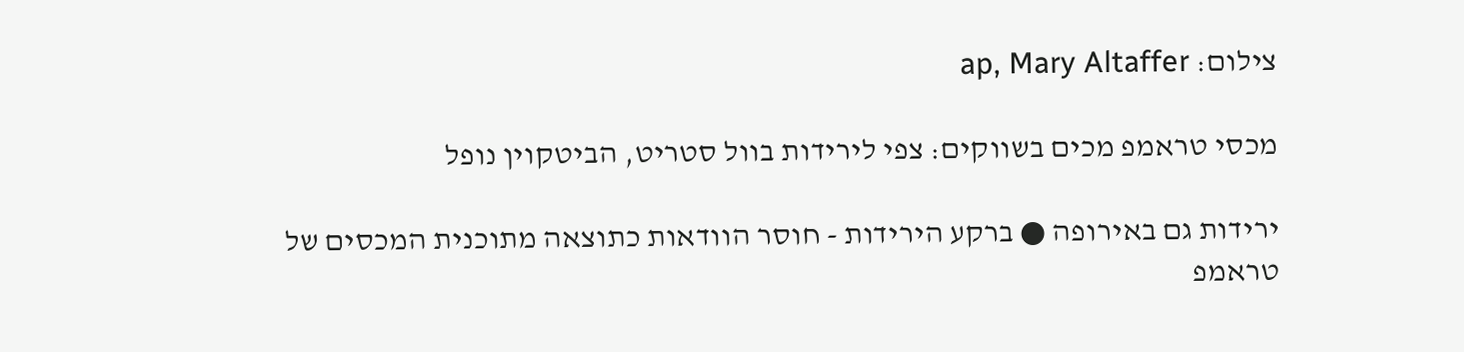צילום: ap, Mary Altaffer

מכסי טראמפ מכים בשווקים: צפי לירידות בוול סטריט, הביטקוין נופל

ירידות גם באירופה ● ברקע הירידות - חוסר הוודאות כתוצאה מתוכנית המכסים של טראמפ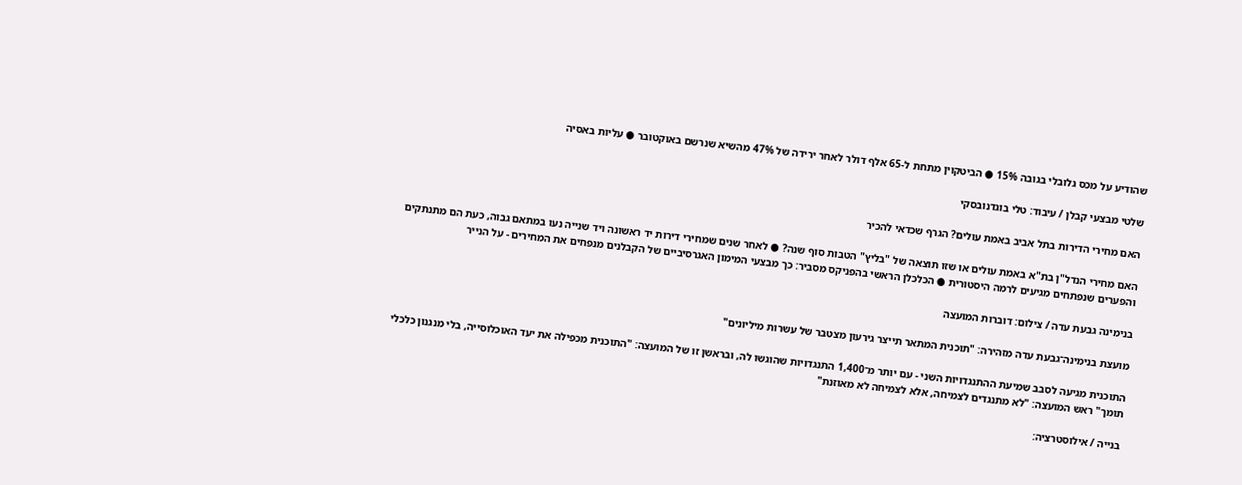שהודיע על מכס גלובלי בגובה 15% ● הביטקוין מתחת ל-65 אלף דולר לאחר ירידה של 47% מהשיא שנרשם באוקטובר ● עליות באסיה

שלטי מבצעי קבלן / עיבוד: טלי בוגדנובסקי

האם מחירי הדירות בתל אביב באמת עולים? הגרף שכדאי להכיר

האם מחירי הנדל"ן בת"א באמת עולים או שזו תוצאה של "בליץ" הטבות סוף שנה? ● לאחר שנים שמחירי דירות יד ראשונה ויד שנייה נעו במתאם גבוה, כעת הם מתנתקים והפערים שנפתחים מגיעים לרמה היסטורית ● הכלכלן הראשי בהפניקס מסביר: כך מבצעי המימון האגרסיביים של הקבלנים מנפחים את המחירים - על הנייר

בנימינה גבעת עדה / צילום: דוברות המועצה

מועצת בנימינה־גבעת עדה מזהירה: "תוכנית המתאר תייצר גירעון מצטבר של עשרות מיליונים"

התוכנית מגיעה לסבב שמיעת ההתנגדויות השני - עם יותר מ־1,400 התנגדויות שהוגשו לה, ובראשן זו של המועצה: "התוכנית מכפילה את יעד האוכלוסייה, בלי מנגנון כלכלי תומך" ראש המועצה: "לא מתנגדים לצמיחה, אלא לצמיחה לא מאוזנת"

בנייה / אילוסטרציה: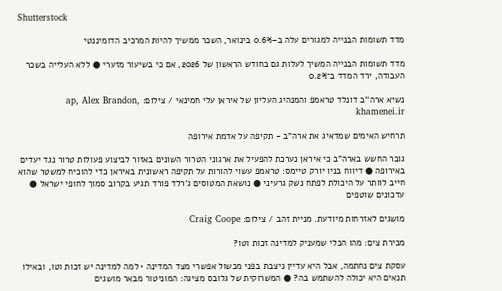Shutterstock

מדד תשומות הבנייה למגורים עלה ב–0.6% בינואר, השכר ממשיך להיות המרכיב הדומיננטי

מדד תשומות הבנייה המשיך לעלות גם בחודש הראשון של 2026, אם כי בשיעור מזערי ● ללא העלייה בשכר העבודה, ירד המדד ב־0.2%

נשיא ארה''ב דונלד טראמפ והמנהיג העליון של איראן עלי חמינאי / צילום: ap, Alex Brandon, khamenei.ir

תרחיש האימים שמדאיג את ארה"ב - תקיפה על אדמת אירופה

גובר החשש בארה"ב כי איראן נערכת להפעיל את ארגוני הטרור השונים באזור לביצוע פעולות טרור נגד יעדים באירופה ● דיווח בניו יורק טיימס: טראמפ עשוי להורות על תקיפה ראשונית באיראן כדי להוכיח למשטר שהוא חייב לוותר על היכולת לפתח נשק גרעיני ● נושאת המטוסים ג'רלד פורד תגיע בקרוב סמוך לחופי ישראל ● עדכונים שוטפים

מושגים לאזרחות מיודעת. מניית זהב / צילום: Craig Coope

מכירת צים: מהו הכלי שמעניק למדינה זכות וטו?

עסקת צים נחתמה, אבל היא עדיין ניצבת בפני מכשול אפשרי מצד המדינה • למה למדינה יש זכות וטו, ובאילו תנאים היא יכולה להשתמש בה? ● המשרוקית של גלובס מציגה: המוניטור מבאר מושגים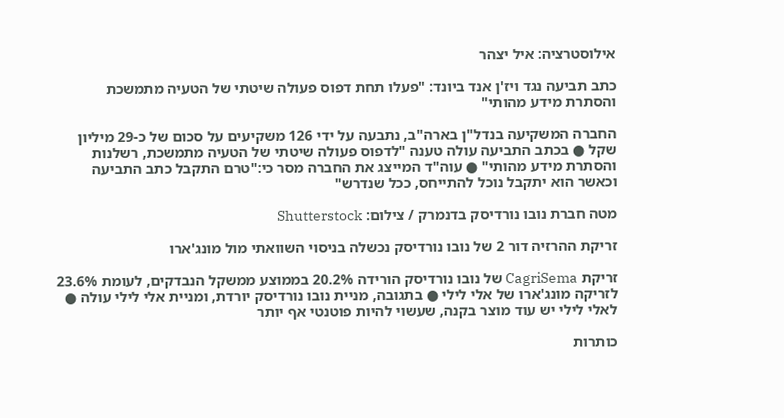אילוסטרציה: איל יצהר

כתב תביעה נגד ויז'ן אנד ביונד: "פעלו תחת דפוס פעולה שיטתי של הטעיה מתמשכת והסתרת מידע מהותי"

החברה המשקיעה בנדל"ן בארה"ב, נתבעה על ידי 126 משקיעים על סכום של כ-29 מיליון שקל ● בכתב התביעה עולה טענה "לדפוס פעולה שיטתי של הטעיה מתמשכת, רשלנות והסתרת מידע מהותי" ● עוה"ד המייצג את החברה מסר כי:"טרם התקבל כתב התביעה וכאשר הוא יתקבל נוכל להתייחס, ככל שנדרש"

מטה חברת נובו נורדיסק בדנמרק / צילום: Shutterstock

זריקת ההרזיה דור 2 של נובו נורדיסק נכשלה בניסוי השוואתי מול מונג'ארו

זריקת CagriSema של נובו נורדיסק הורידה 20.2% בממוצע ממשקל הנבדקים, לעומת 23.6% לזריקה מונג'ארו של אלי לילי ● בתגובה, מניית נובו נורדיסק יורדת, ומניית אלי לילי עולה ● לאלי לילי יש עוד מוצר בקנה, שעשוי להיות פוטנטי אף יותר

כותרות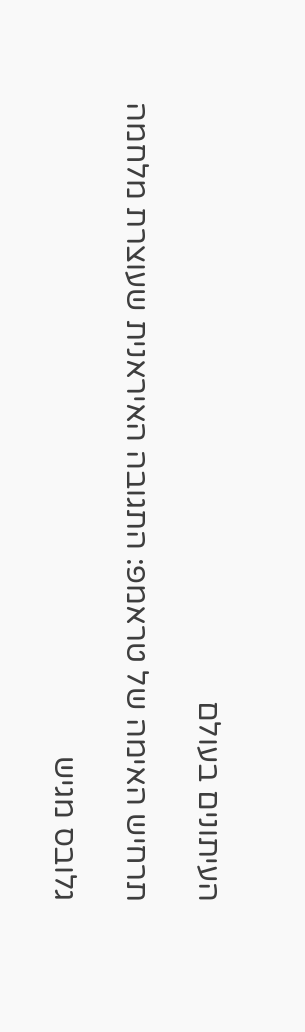העיתונים בעולם

תרחיש האימה של טראמפ: התגובה האיראנית שעוצרת מלחמה

גלובס מגיש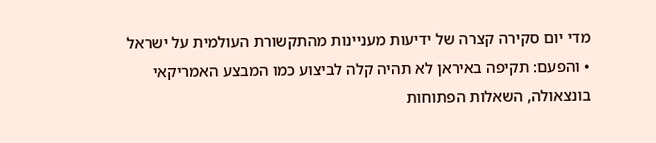מדי יום סקירה קצרה של ידיעות מעניינות מהתקשורת העולמית על ישראל • והפעם: תקיפה באיראן לא תהיה קלה לביצוע כמו המבצע האמריקאי בונצאולה, השאלות הפתוחות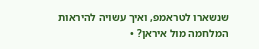שנשארו לטראמפ, ואיך עשויה להיראות המלחמה מול איראן? •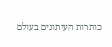כותרות העיתונים בעולם